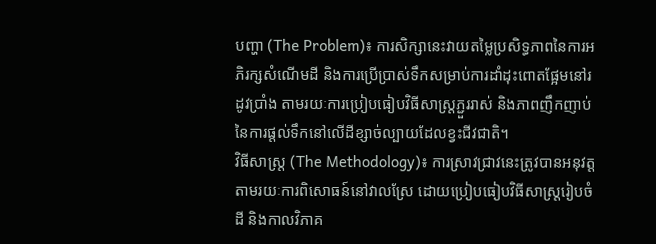បញ្ហា (The Problem)៖ ការសិក្សានេះវាយតម្លៃប្រសិទ្ធភាពនៃការអភិរក្សសំណើមដី និងការប្រើប្រាស់ទឹកសម្រាប់ការដាំដុះពោតផ្អែមនៅរដូវប្រាំង តាមរយៈការប្រៀបធៀបវិធីសាស្ត្រភ្ជួររាស់ និងភាពញឹកញាប់នៃការផ្តល់ទឹកនៅលើដីខ្សាច់ល្បាយដែលខ្វះជីវជាតិ។
វិធីសាស្ត្រ (The Methodology)៖ ការស្រាវជ្រាវនេះត្រូវបានអនុវត្តតាមរយៈការពិសោធន៍នៅវាលស្រែ ដោយប្រៀបធៀបវិធីសាស្ត្ររៀបចំដី និងកាលវិភាគ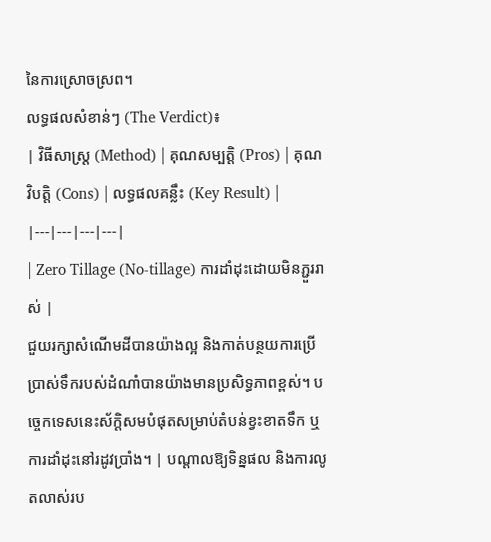នៃការស្រោចស្រព។
លទ្ធផលសំខាន់ៗ (The Verdict)៖
| វិធីសាស្ត្រ (Method) | គុណសម្បត្តិ (Pros) | គុណវិបត្តិ (Cons) | លទ្ធផលគន្លឹះ (Key Result) |
|---|---|---|---|
| Zero Tillage (No-tillage) ការដាំដុះដោយមិនភ្ជួររាស់ |
ជួយរក្សាសំណើមដីបានយ៉ាងល្អ និងកាត់បន្ថយការប្រើប្រាស់ទឹករបស់ដំណាំបានយ៉ាងមានប្រសិទ្ធភាពខ្ពស់។ បច្ចេកទេសនេះស័ក្តិសមបំផុតសម្រាប់តំបន់ខ្វះខាតទឹក ឬការដាំដុះនៅរដូវប្រាំង។ | បណ្តាលឱ្យទិន្នផល និងការលូតលាស់រប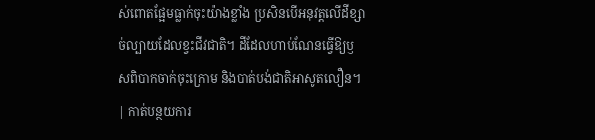ស់ពោតផ្អែមធ្លាក់ចុះយ៉ាងខ្លាំង ប្រសិនបើអនុវត្តលើដីខ្សាច់ល្បាយដែលខ្វះជីវជាតិ។ ដីដែលហាប់ណែនធ្វើឱ្យឫសពិបាកចាក់ចុះក្រោម និងបាត់បង់ជាតិអាសូតលឿន។ | កាត់បន្ថយការ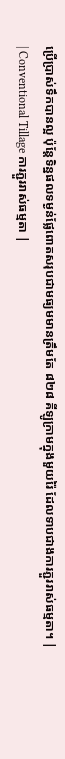ប្រើប្រាស់ទឹកបានល្អ ប៉ុន្តែទិន្នផលទម្ងន់ផ្លែពោតសរុបជាមធ្យមមានត្រឹមតែ ៨២៨ គីឡូក្រាមក្នុងមួយរ៉ៃ ដែលទាបជាងការភ្ជួររាស់ធម្មតា។ |
| Conventional Tillage ការភ្ជួររាស់ធម្មតា |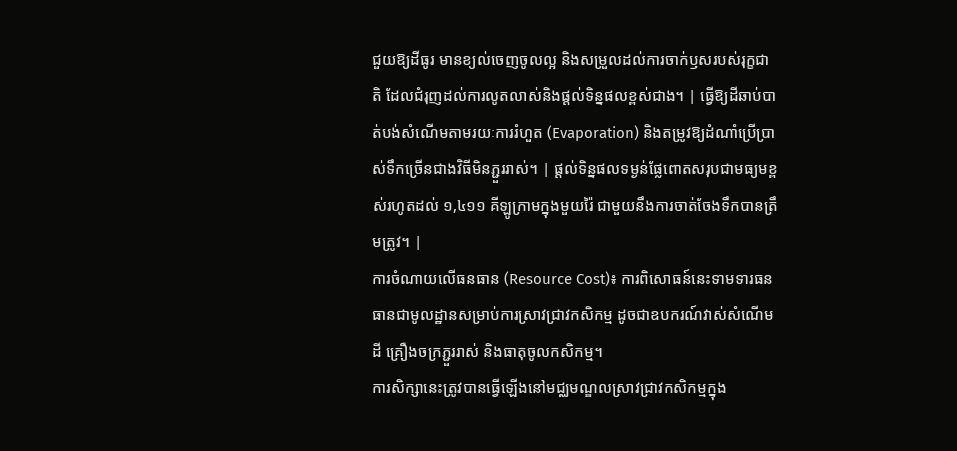ជួយឱ្យដីធូរ មានខ្យល់ចេញចូលល្អ និងសម្រួលដល់ការចាក់ឫសរបស់រុក្ខជាតិ ដែលជំរុញដល់ការលូតលាស់និងផ្តល់ទិន្នផលខ្ពស់ជាង។ | ធ្វើឱ្យដីឆាប់បាត់បង់សំណើមតាមរយៈការរំហួត (Evaporation) និងតម្រូវឱ្យដំណាំប្រើប្រាស់ទឹកច្រើនជាងវិធីមិនភ្ជួររាស់។ | ផ្តល់ទិន្នផលទម្ងន់ផ្លែពោតសរុបជាមធ្យមខ្ពស់រហូតដល់ ១,៤១១ គីឡូក្រាមក្នុងមួយរ៉ៃ ជាមួយនឹងការចាត់ចែងទឹកបានត្រឹមត្រូវ។ |
ការចំណាយលើធនធាន (Resource Cost)៖ ការពិសោធន៍នេះទាមទារធនធានជាមូលដ្ឋានសម្រាប់ការស្រាវជ្រាវកសិកម្ម ដូចជាឧបករណ៍វាស់សំណើមដី គ្រឿងចក្រភ្ជួររាស់ និងធាតុចូលកសិកម្ម។
ការសិក្សានេះត្រូវបានធ្វើឡើងនៅមជ្ឈមណ្ឌលស្រាវជ្រាវកសិកម្មក្នុង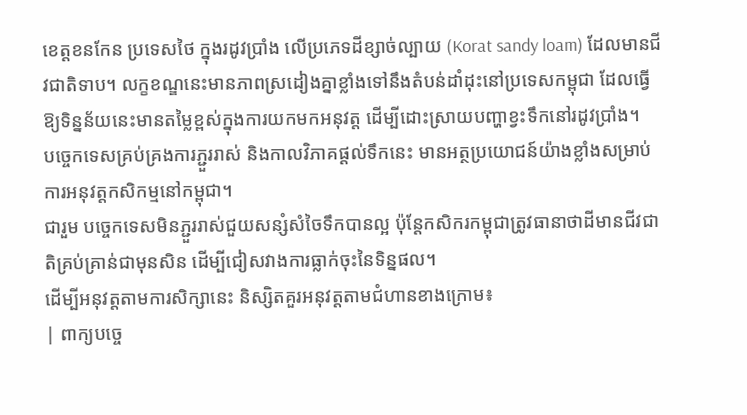ខេត្តខនកែន ប្រទេសថៃ ក្នុងរដូវប្រាំង លើប្រភេទដីខ្សាច់ល្បាយ (Korat sandy loam) ដែលមានជីវជាតិទាប។ លក្ខខណ្ឌនេះមានភាពស្រដៀងគ្នាខ្លាំងទៅនឹងតំបន់ដាំដុះនៅប្រទេសកម្ពុជា ដែលធ្វើឱ្យទិន្នន័យនេះមានតម្លៃខ្ពស់ក្នុងការយកមកអនុវត្ត ដើម្បីដោះស្រាយបញ្ហាខ្វះទឹកនៅរដូវប្រាំង។
បច្ចេកទេសគ្រប់គ្រងការភ្ជួររាស់ និងកាលវិភាគផ្តល់ទឹកនេះ មានអត្ថប្រយោជន៍យ៉ាងខ្លាំងសម្រាប់ការអនុវត្តកសិកម្មនៅកម្ពុជា។
ជារួម បច្ចេកទេសមិនភ្ជួររាស់ជួយសន្សំសំចៃទឹកបានល្អ ប៉ុន្តែកសិករកម្ពុជាត្រូវធានាថាដីមានជីវជាតិគ្រប់គ្រាន់ជាមុនសិន ដើម្បីជៀសវាងការធ្លាក់ចុះនៃទិន្នផល។
ដើម្បីអនុវត្តតាមការសិក្សានេះ និស្សិតគួរអនុវត្តតាមជំហានខាងក្រោម៖
| ពាក្យបច្ចេ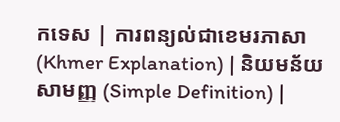កទេស | ការពន្យល់ជាខេមរភាសា (Khmer Explanation) | និយមន័យសាមញ្ញ (Simple Definition) |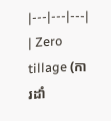|---|---|---|
| Zero tillage (ការដាំ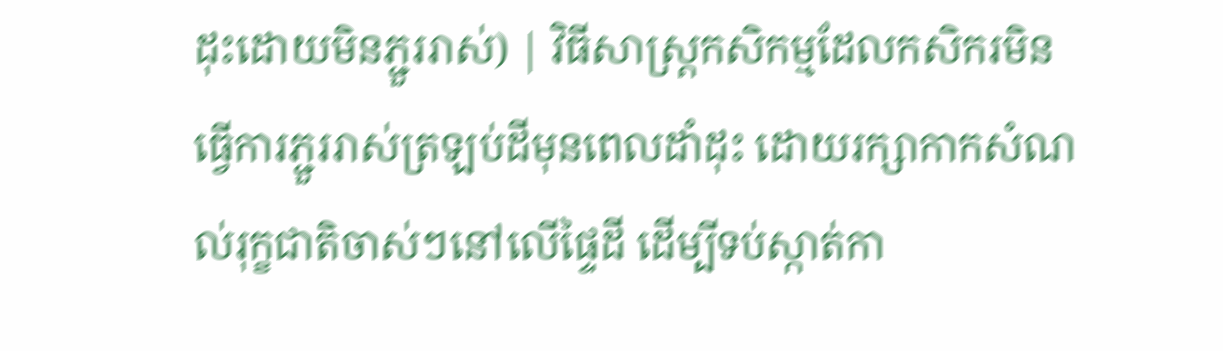ដុះដោយមិនភ្ជួររាស់) | វិធីសាស្ត្រកសិកម្មដែលកសិករមិនធ្វើការភ្ជួររាស់ត្រឡប់ដីមុនពេលដាំដុះ ដោយរក្សាកាកសំណល់រុក្ខជាតិចាស់ៗនៅលើផ្ទៃដី ដើម្បីទប់ស្កាត់កា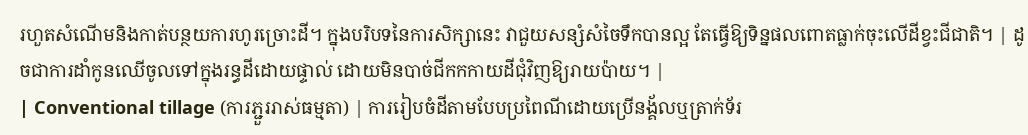រហួតសំណើមនិងកាត់បន្ថយការហូរច្រោះដី។ ក្នុងបរិបទនៃការសិក្សានេះ វាជួយសន្សំសំចៃទឹកបានល្អ តែធ្វើឱ្យទិន្នផលពោតធ្លាក់ចុះលើដីខ្វះជីជាតិ។ | ដូចជាការដាំកូនឈើចូលទៅក្នុងរន្ធដីដោយផ្ទាល់ ដោយមិនបាច់ជីកកកាយដីជុំវិញឱ្យរាយប៉ាយ។ |
| Conventional tillage (ការភ្ជួររាស់ធម្មតា) | ការរៀបចំដីតាមបែបប្រពៃណីដោយប្រើនង្គ័លឬត្រាក់ទ័រ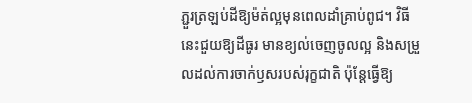ភ្ជួរត្រឡប់ដីឱ្យម៉ត់ល្អមុនពេលដាំគ្រាប់ពូជ។ វិធីនេះជួយឱ្យដីធូរ មានខ្យល់ចេញចូលល្អ និងសម្រួលដល់ការចាក់ឫសរបស់រុក្ខជាតិ ប៉ុន្តែធ្វើឱ្យ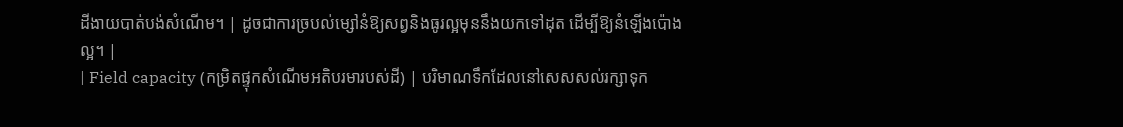ដីងាយបាត់បង់សំណើម។ | ដូចជាការច្របល់ម្សៅនំឱ្យសព្វនិងធូរល្អមុននឹងយកទៅដុត ដើម្បីឱ្យនំឡើងប៉ោងល្អ។ |
| Field capacity (កម្រិតផ្ទុកសំណើមអតិបរមារបស់ដី) | បរិមាណទឹកដែលនៅសេសសល់រក្សាទុក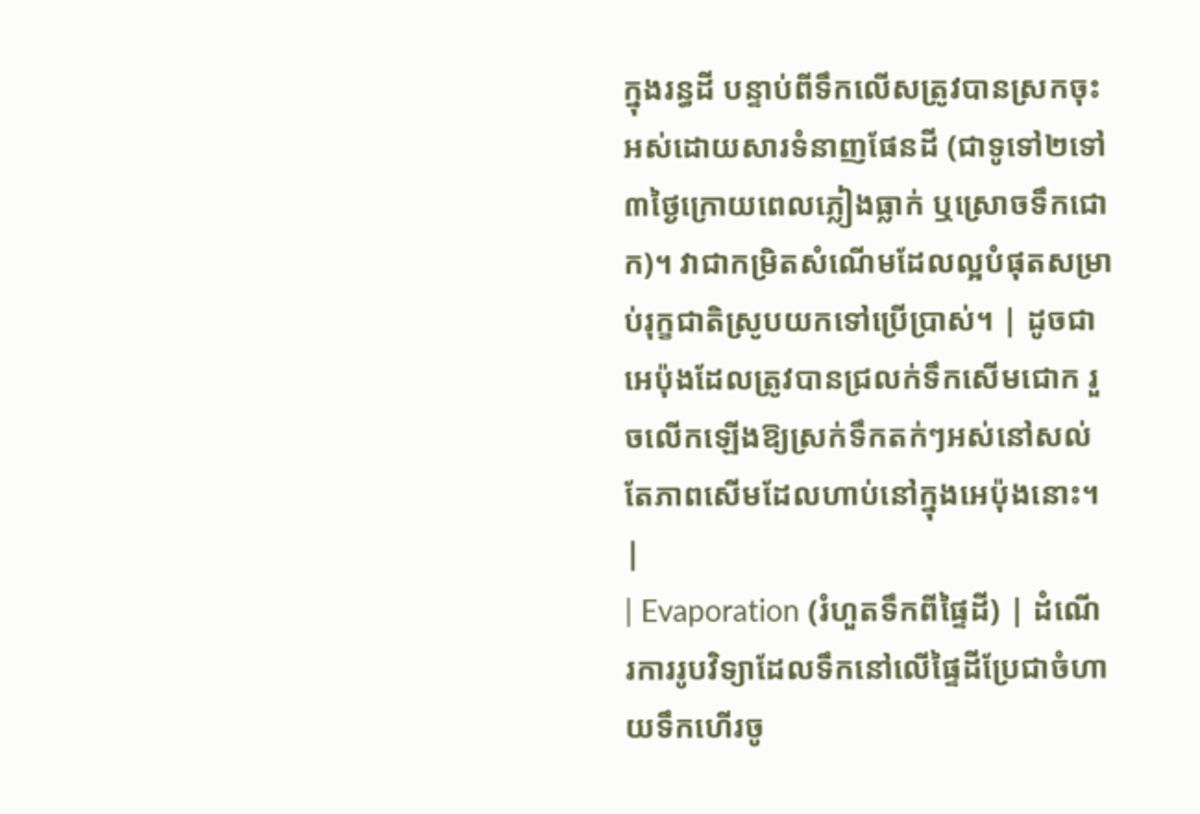ក្នុងរន្ធដី បន្ទាប់ពីទឹកលើសត្រូវបានស្រកចុះអស់ដោយសារទំនាញផែនដី (ជាទូទៅ២ទៅ៣ថ្ងៃក្រោយពេលភ្លៀងធ្លាក់ ឬស្រោចទឹកជោក)។ វាជាកម្រិតសំណើមដែលល្អបំផុតសម្រាប់រុក្ខជាតិស្រូបយកទៅប្រើប្រាស់។ | ដូចជាអេប៉ុងដែលត្រូវបានជ្រលក់ទឹកសើមជោក រួចលើកឡើងឱ្យស្រក់ទឹកតក់ៗអស់នៅសល់តែភាពសើមដែលហាប់នៅក្នុងអេប៉ុងនោះ។ |
| Evaporation (រំហួតទឹកពីផ្ទៃដី) | ដំណើរការរូបវិទ្យាដែលទឹកនៅលើផ្ទៃដីប្រែជាចំហាយទឹកហើរចូ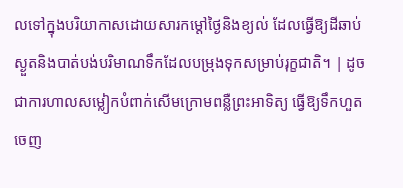លទៅក្នុងបរិយាកាសដោយសារកម្តៅថ្ងៃនិងខ្យល់ ដែលធ្វើឱ្យដីឆាប់ស្ងួតនិងបាត់បង់បរិមាណទឹកដែលបម្រុងទុកសម្រាប់រុក្ខជាតិ។ | ដូចជាការហាលសម្លៀកបំពាក់សើមក្រោមពន្លឺព្រះអាទិត្យ ធ្វើឱ្យទឹកហួតចេញ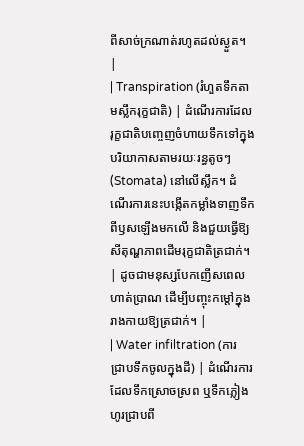ពីសាច់ក្រណាត់រហូតដល់ស្ងួត។ |
| Transpiration (រំហួតទឹកតាមស្លឹករុក្ខជាតិ) | ដំណើរការដែលរុក្ខជាតិបញ្ចេញចំហាយទឹកទៅក្នុងបរិយាកាសតាមរយៈរន្ធតូចៗ (Stomata) នៅលើស្លឹក។ ដំណើរការនេះបង្កើតកម្លាំងទាញទឹកពីឫសឡើងមកលើ និងជួយធ្វើឱ្យសីតុណ្ហភាពដើមរុក្ខជាតិត្រជាក់។ | ដូចជាមនុស្សបែកញើសពេលហាត់ប្រាណ ដើម្បីបញ្ចុះកម្តៅក្នុងរាងកាយឱ្យត្រជាក់។ |
| Water infiltration (ការជ្រាបទឹកចូលក្នុងដី) | ដំណើរការដែលទឹកស្រោចស្រព ឬទឹកភ្លៀងហូរជ្រាបពី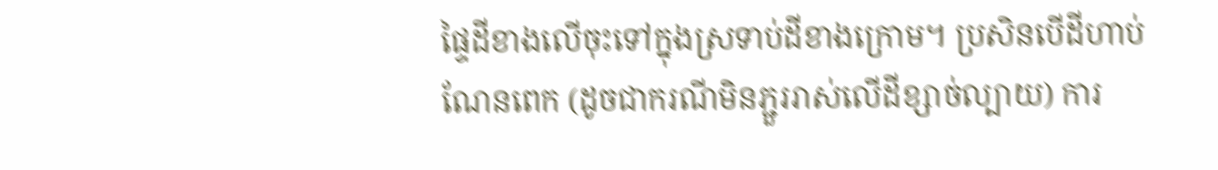ផ្ទៃដីខាងលើចុះទៅក្នុងស្រទាប់ដីខាងក្រោម។ ប្រសិនបើដីហាប់ណែនពេក (ដូចជាករណីមិនភ្ជួររាស់លើដីខ្សាច់ល្បាយ) ការ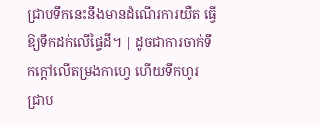ជ្រាបទឹកនេះនឹងមានដំណើរការយឺត ធ្វើឱ្យទឹកដក់លើផ្ទៃដី។ | ដូចជាការចាក់ទឹកក្តៅលើតម្រងកាហ្វេ ហើយទឹកហូរជ្រាប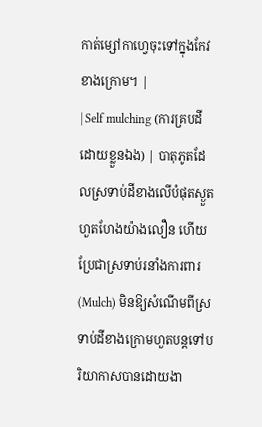កាត់ម្សៅកាហ្វេចុះទៅក្នុងកែវខាងក្រោម។ |
| Self mulching (ការគ្របដីដោយខ្លួនឯង) | បាតុភូតដែលស្រទាប់ដីខាងលើបំផុតស្ងួតហួតហែងយ៉ាងលឿន ហើយប្រែជាស្រទាប់រនាំងការពារ (Mulch) មិនឱ្យសំណើមពីស្រទាប់ដីខាងក្រោមហួតបន្តទៅបរិយាកាសបានដោយងា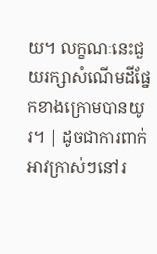យ។ លក្ខណៈនេះជួយរក្សាសំណើមដីផ្នែកខាងក្រោមបានយូរ។ | ដូចជាការពាក់អាវក្រាស់ៗនៅរ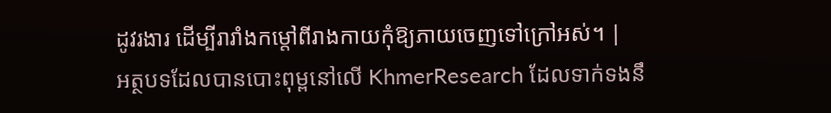ដូវរងារ ដើម្បីរារាំងកម្តៅពីរាងកាយកុំឱ្យភាយចេញទៅក្រៅអស់។ |
អត្ថបទដែលបានបោះពុម្ពនៅលើ KhmerResearch ដែលទាក់ទងនឹ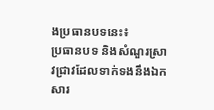ងប្រធានបទនេះ៖
ប្រធានបទ និងសំណួរស្រាវជ្រាវដែលទាក់ទងនឹងឯកសារ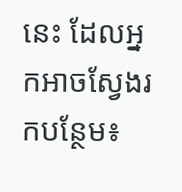នេះ ដែលអ្នកអាចស្វែងរកបន្ថែម៖